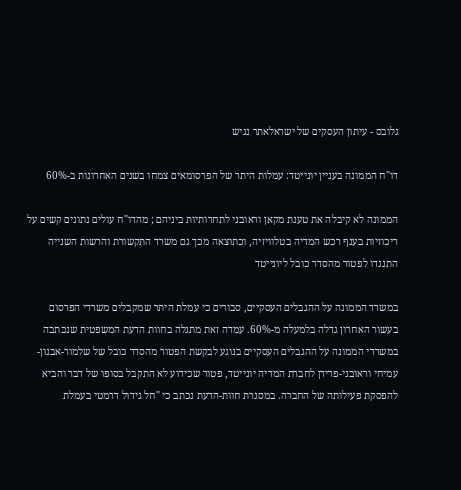גלובס - עיתון העסקים של ישראלאתר נגיש

דו"ח הממונה בעניין יונייטד: עמלות היתר של הפרסומאים צמחו בשנים האחרונות ב-60%

הממונה לא קיבלה את טענת מקאן וראובני לתחרותיות ביניהם ; מהדו"ח עולים נתונים קשים על ריכוזיות בענף רכש המדיה בטלוויזיה, וכתוצאה מכך גם משרד התקשורת והרשות השנייה התנגדו לפטור מהסדר כובל ליונייטד

במשרד הממונה על ההגבלים העסקיים, סבורים כי עמלת היתר שמקבלים משרדי הפרסום בעשור האחרון גדלה בלמעלה מ-60%. עמדה זאת מתגלה בחוות הדעת המשפטית שנכתבה במשרדי הממונה על ההגבלים העסקיים בנוגע לבקשת הפטור מהסדר כובל של שלמור-אבנון-עמיחי וראובני-פרידן לחברת המדיה יונייטד, פטור שכידוע לא התקבל בסופו של דבר והביא להפסקת פעילותה של החברה. במסגרת חוות-הדעת נכתב כי "חל גידול דרמטי בעמלת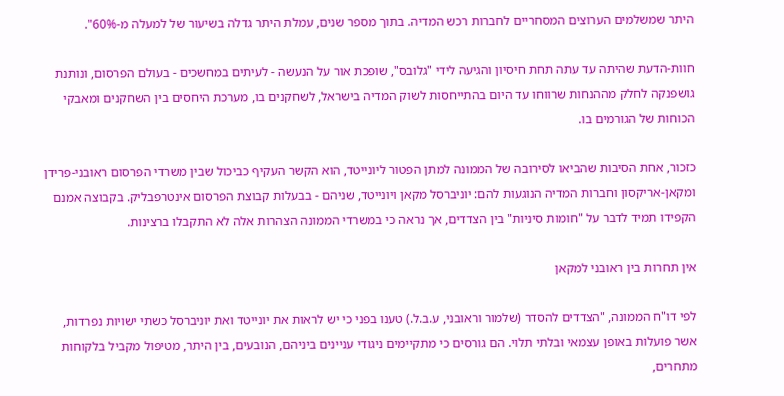היתר שמשלמים הערוצים המסחריים לחברות רכש המדיה. בתוך מספר שנים, עמלת היתר גדלה בשיעור של למעלה מ-60%".

חוות-הדעת שהיתה עד עתה תחת חיסיון והגיעה לידי "גלובס", שופכת אור על הנעשה - לעיתים במחשכים - בעולם הפרסום, ונותנת גושפנקה לחלק מההנחות שרווחו עד היום בהתייחסות לשוק המדיה בישראל, לשחקנים בו, מערכת היחסים בין השחקנים ומאבקי הכוחות של הגורמים בו.

כזכור, אחת הסיבות שהביאו לסירובה של הממונה למתן הפטור ליונייטד, הוא הקשר העקיף כביכול שבין משרדי הפרסום ראובני-פרידן ומקאן-אריקסון וחברות המדיה הנוגעות להם: יוניברסל מקאן ויונייטד, שניהם - בבעלות קבוצת הפרסום אינטרפבליק. בקבוצה אמנם הקפידו תמיד לדבר על "חומות סיניות" בין הצדדים, אך נראה כי במשרדי הממונה הצהרות אלה לא התקבלו ברצינות.

אין תחרות בין ראובני למקאן

לפי דו"ח הממונה, "הצדדים להסדר (שלמור וראובני, ע.ב.ל.) טענו בפני כי יש לראות את יונייטד ואת יוניברסל כשתי ישויות נפרדות, אשר פועלות באופן עצמאי ובלתי תלוי. הם גורסים כי מתקיימים ניגודי עניינים ביניהם, הנובעים, בין היתר, מטיפול מקביל בלקוחות מתחרים,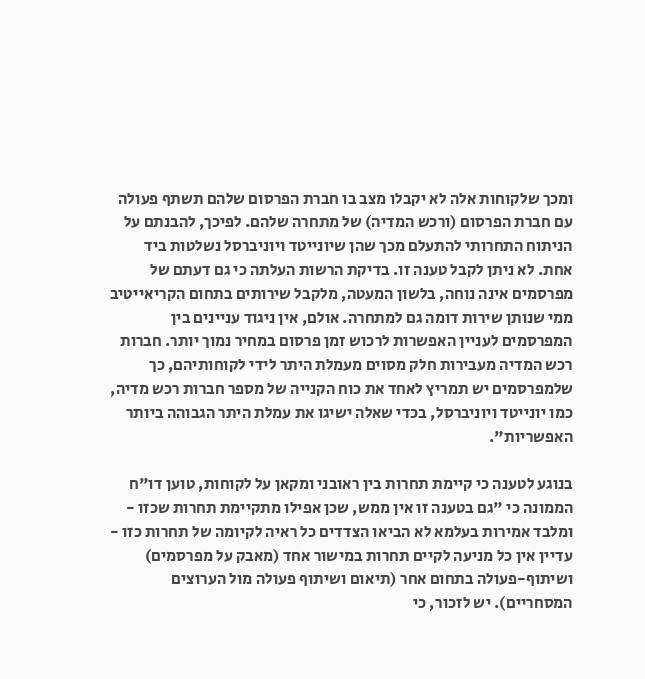ומכך שלקוחות אלה לא יקבלו מצב בו חברת הפרסום שלהם תשתף פעולה עם חברת הפרסום (ורכש המדיה) של מתחרה שלהם. לפיכך, להבנתם על הניתוח התחרותי להתעלם מכך שהן שיונייטד ויוניברסל נשלטות ביד אחת. לא ניתן לקבל טענה זו. בדיקת הרשות העלתה כי גם דעתם של מפרסמים אינה נוחה, בלשון המעטה, מלקבל שירותים בתחום הקריאייטיב ממי שנותן שירות דומה גם למתחרה. אולם, אין ניגוד עניינים בין המפרסמים לעניין האפשרות לרכוש זמן פרסום במחיר נמוך יותר. חברות רכש המדיה מעבירות חלק מסוים מעמלת היתר לידי לקוחותיהם, כך שלמפרסמים יש תמריץ לאחד את כוח הקנייה של מספר חברות רכש מדיה, כמו יונייטד ויוניברסל, בכדי שאלה ישיגו את עמלת היתר הגבוהה ביותר האפשריות".

בנוגע לטענה כי קיימת תחרות בין ראובני ומקאן על לקוחות, טוען דו"ח הממונה כי "גם בטענה זו אין ממש, שכן אפילו מתקיימת תחרות שכזו - ומלבד אמירות בעלמא לא הביאו הצדדים כל ראיה לקיומה של תחרות כזו - עדיין אין כל מניעה לקיים תחרות במישור אחד (מאבק על מפרסמים) ושיתוף-פעולה בתחום אחר (תיאום ושיתוף פעולה מול הערוצים המסחריים). יש לזכור, כי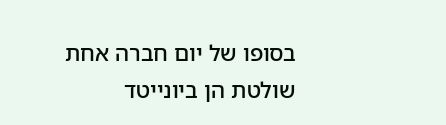בסופו של יום חברה אחת שולטת הן ביונייטד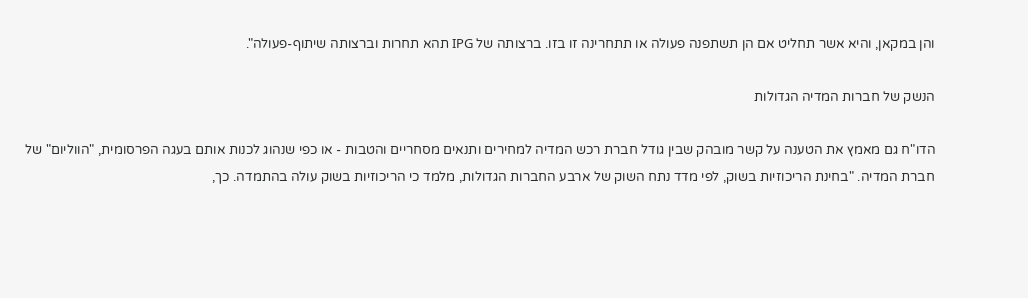והן במקאן, והיא אשר תחליט אם הן תשתפנה פעולה או תתחרינה זו בזו. ברצותה של IPG תהא תחרות וברצותה שיתוף-פעולה".

הנשק של חברות המדיה הגדולות

הדו"ח גם מאמץ את הטענה על קשר מובהק שבין גודל חברת רכש המדיה למחירים ותנאים מסחריים והטבות - או כפי שנהוג לכנות אותם בעגה הפרסומית, "הווליום" של חברת המדיה. "בחינת הריכוזיות בשוק, לפי מדד נתח השוק של ארבע החברות הגדולות, מלמד כי הריכוזיות בשוק עולה בהתמדה. כך,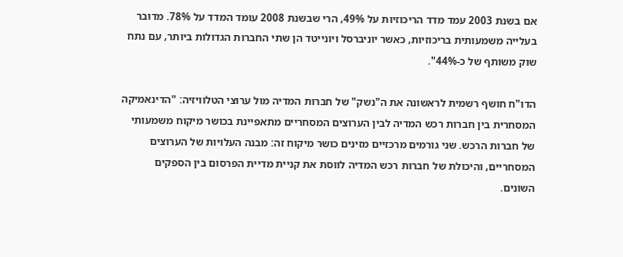אם בשנת 2003 עמד מדד הריכוזיות על 49%, הרי שבשנת 2008 עומד המדד על 78%. מדובר בעלייה משמעותית בריכוזיות, כאשר יוניברסל ויונייטד הן שתי החברות הגדולות ביותר, עם נתח שוק משותף של כ-44%".

הדו"ח חושף רשמית לראשונה את ה"נשק" של חברות המדיה מול ערוצי הטלוויזיה: "הדינאמיקה המסחרית בין חברות רכש המדיה לבין הערוצים המסחריים מתאפיינת בכושר מיקוח משמעותי של חברות הרכש. שני גורמים מרכזיים מזינים כושר מיקוח זה: מבנה העלויות של הערוצים המסחריים, והיכולת של חברות רכש המדיה לווסת את קניית מדיית הפרסום בין הספקים השונים.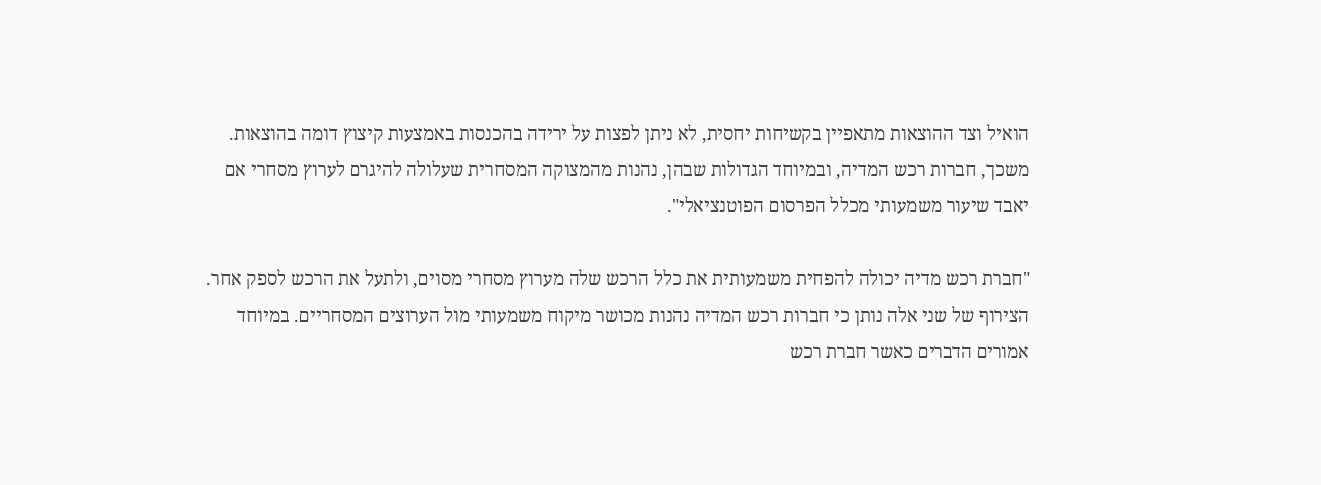הואיל וצד ההוצאות מתאפיין בקשיחות יחסית, לא ניתן לפצות על ירידה בהכנסות באמצעות קיצוץ דומה בהוצאות. משכך, חברות רכש המדיה, ובמיוחד הגדולות שבהן, נהנות מהמצוקה המסחרית שעלולה להיגרם לערוץ מסחרי אם יאבד שיעור משמעותי מכלל הפרסום הפוטנציאלי".

"חברת רכש מדיה יכולה להפחית משמעותית את כלל הרכש שלה מערוץ מסחרי מסוים, ולתעל את הרכש לספק אחר. הצירוף של שני אלה נותן כי חברות רכש המדיה נהנות מכושר מיקוח משמעותי מול הערוצים המסחריים. במיוחד אמורים הדברים כאשר חברת רכש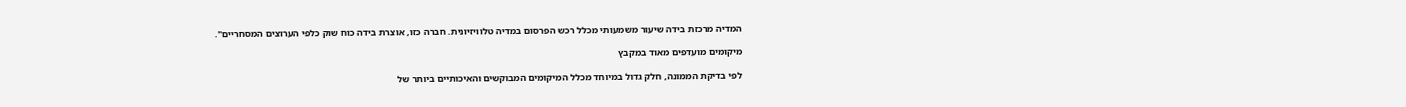המדיה מרכזת בידה שיעור משמעותי מכלל רכש הפרסום במדיה טלוויזיונית. חברה כזו, אוצרת בידה כוח שוק כלפי הערוצים המסחריים".

מיקומים מועדפים מאוד במקבץ

לפי בדיקת הממונה, חלק גדול במיוחד מכלל המיקומים המבוקשים והאיכותיים ביותר של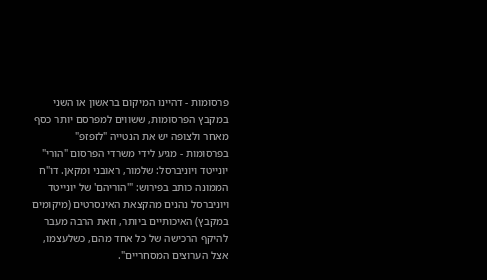פרסומות - דהיינו המיקום בראשון או השני במקבץ הפרסומות, ששווים למפרסם יותר כסף מאחר ולצופה יש את הנטייה "לזפזפ" בפרסומות - מגיע לידי משרדי הפרסום "הורי" יונייטד ויוניברסל: שלמור, ראובני ומקאן. דו"ח הממונה כותב בפירוש: "'הוריהם' של יונייטד ויוניברסל נהנים מהקצאת האינסרטים (מיקומים במקבץ) האיכותיים ביותר, וזאת הרבה מעבר להיקף הרכישה של כל אחד מהם, כשלעצמו, אצל הערוצים המסחריים".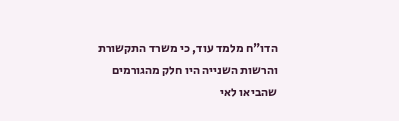הדו"ח מלמד עוד, כי משרד התקשורת והרשות השנייה היו חלק מהגורמים שהביאו לאי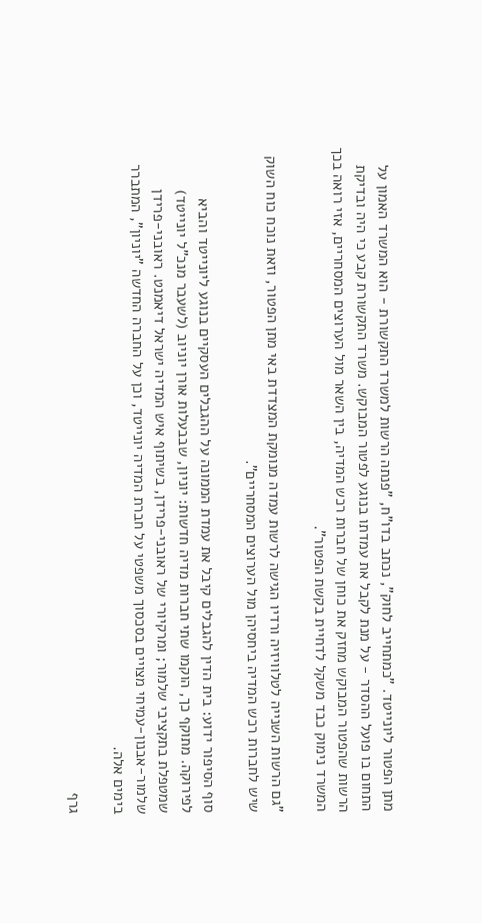מתן הפטור ליונייטד. "כמתחייב לחוק", נכתב בדו"ח, "פנתה הרשות למשרד התקשורת - הוא המשרד האמון על התחום בו פועל ההסדר - על מנת לקבל את עמדתו בנוגע לפטור המבוקש. משרד התקשורת קבע כי היה ובדיקת הרשות שהפטור המבוקש מחזק את כוחן של חברות רכש המדיה, בין השאר מול הערוצים המסחריים, אזי רואה בכך המשרד נימוק כבד משקל לדחיית בקשת הפטור".

"גם הרשות השנייה לטלוויזיה ורדיו הגישה לרשות עמדה מנומקת המצדדת באי מתן הפטור, וזאת נוכח כוח השוק שיש לחברות רכש המדיה ביחסיהן מול הערוצים המסחריים".

סוף הסיפור ידוע: בית הדין להגבלים קיבל את עמדת הממונה על ההגבלים העסקיים בנוגע ליונייטד והביא לפירוקה. מתוקף כך, הוקמו שתי חברות מדיה חדשות: יוניון, שבבעלות אורן יוניוב (לשעבר מנכ"ל יונייטד) שמטפלת בתקציבי שלמור; ומרקיורי של ראובני-פרידן, בשיתוף איש המדיה ישראל דיאמנט. ראובני-פרידן שלמור-אבנון-עמיחי מצויים בסכסוך משפטי על חברת המדיה יונייטד, וכן על החברה החדשה "יוניון", המתברר בימים אלה.

גרף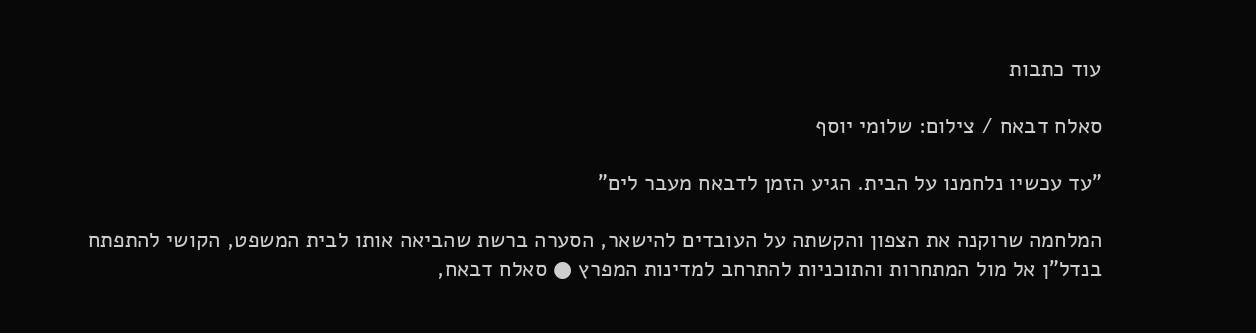עוד כתבות

סאלח דבאח / צילום: שלומי יוסף

"עד עכשיו נלחמנו על הבית. הגיע הזמן לדבאח מעבר לים"

המלחמה שרוקנה את הצפון והקשתה על העובדים להישאר, הסערה ברשת שהביאה אותו לבית המשפט, הקושי להתפתח בנדל"ן אל מול המתחרות והתוכניות להתרחב למדינות המפרץ ● סאלח דבאח,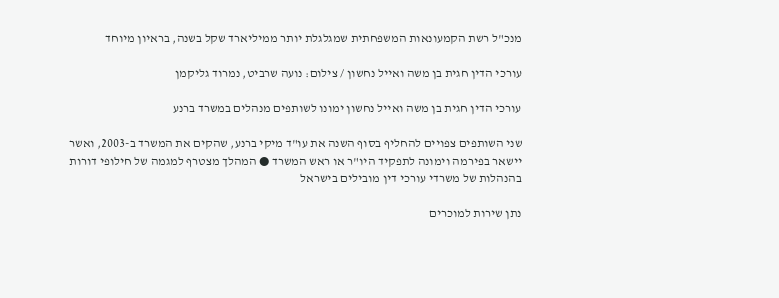מנכ"ל רשת הקמעונאות המשפחתית שמגלגלת יותר ממיליארד שקל בשנה, בראיון מיוחד

עורכי הדין חגית בן משה ואייל נחשון / צילום: נועה שרביט, נמרוד גליקמן

עורכי הדין חגית בן משה ואייל נחשון ימונו לשותפים מנהלים במשרד ברנע

שני השותפים צפויים להחליף בסוף השנה את עו"ד מיקי ברנע, שהקים את המשרד ב-2003, ואשר יישאר בפירמה וימונה לתפקיד היו"ר או ראש המשרד ● המהלך מצטרף למגמה של חילופי דורות בהנהלות של משרדי עורכי דין מובילים בישראל

נתן שירות למוכרים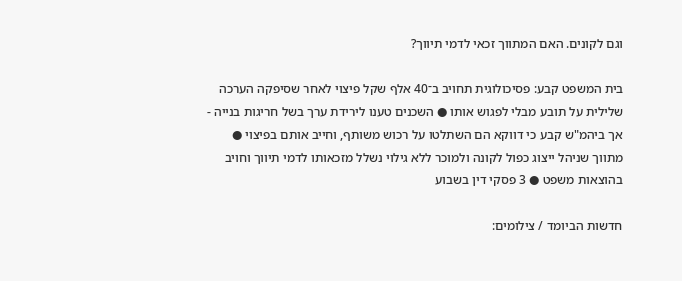וגם לקונים. האם המתווך זכאי לדמי תיווך?

בית המשפט קבע: פסיכולוגית תחויב ב־40 אלף שקל פיצוי לאחר שסיפקה הערכה שלילית על תובע מבלי לפגוש אותו ● השכנים טענו לירידת ערך בשל חריגות בנייה - אך ביהמ"ש קבע כי דווקא הם השתלטו על רכוש משותף, וחייב אותם בפיצוי ● מתווך שניהל ייצוג כפול לקונה ולמוכר ללא גילוי נשלל מזכאותו לדמי תיווך וחויב בהוצאות משפט ● 3 פסקי דין בשבוע

חדשות הביומד / צילומים: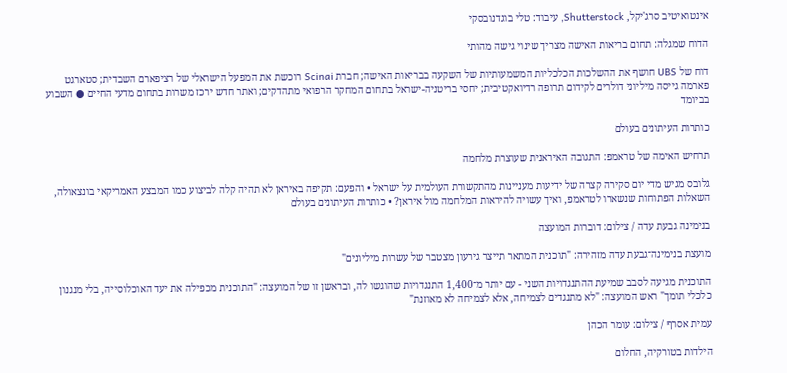אינטואיטיב סרג'יקל, Shutterstock, עיבוד: טלי בוגדנובסקי

הדוח שמגלה: תחום בריאות האישה מצריך שינוי גישה מהותי

דוח של UBS חושף את ההשלכות הכלכליות המשמעותיות של השקעה בבריאות האישה; חברת Scinai רוכשת את המפעל הישראלי של רציפארם השבדית; סטארגט פארמה גייסה מיליוני דולרים לקידום תרופה רדיואקטיבית; יחסי בריטניה-ישראל בתחום המחקר הרפואי מתהדקים; ואתר חדש ירכז משרות בתחום מדעי החיים ● השבוע בביומד

כותרות העיתונים בעולם

תרחיש האימה של טראמפ: התגובה האיראנית שעוצרת מלחמה

גלובס מגיש מדי יום סקירה קצרה של ידיעות מעניינות מהתקשורת העולמית על ישראל • והפעם: תקיפה באיראן לא תהיה קלה לביצוע כמו המבצע האמריקאי בונצאולה, השאלות הפתוחות שנשארו לטראמפ, ואיך עשויה להיראות המלחמה מול איראן? • כותרות העיתונים בעולם

בנימינה גבעת עדה / צילום: דוברות המועצה

מועצת בנימינה־גבעת עדה מזהירה: "תוכנית המתאר תייצר גירעון מצטבר של עשרות מיליונים"

התוכנית מגיעה לסבב שמיעת ההתנגדויות השני - עם יותר מ־1,400 התנגדויות שהוגשו לה, ובראשן זו של המועצה: "התוכנית מכפילה את יעד האוכלוסייה, בלי מנגנון כלכלי תומך" ראש המועצה: "לא מתנגדים לצמיחה, אלא לצמיחה לא מאוזנת"

עמית אסרף / צילום: עומר הכהן

הילדות בטורקיה, החלום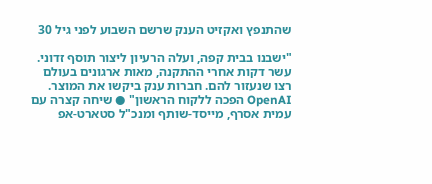שהתנפץ ואקזיט הענק שרשם השבוע לפני גיל 30

"ישבנו בבית קפה, ועלה הרעיון ליצור תוסף זדוני. עשר דקות אחרי ההתקנה, מאות ארגונים בעולם רצו שנעזור להם. חברות ענק ביקשו את המוצר. OpenAI הפכה ללקוח הראשון" ● שיחה קצרה עם עמית אסרף, מייסד-שותף ומנכ"ל סטארט-אפ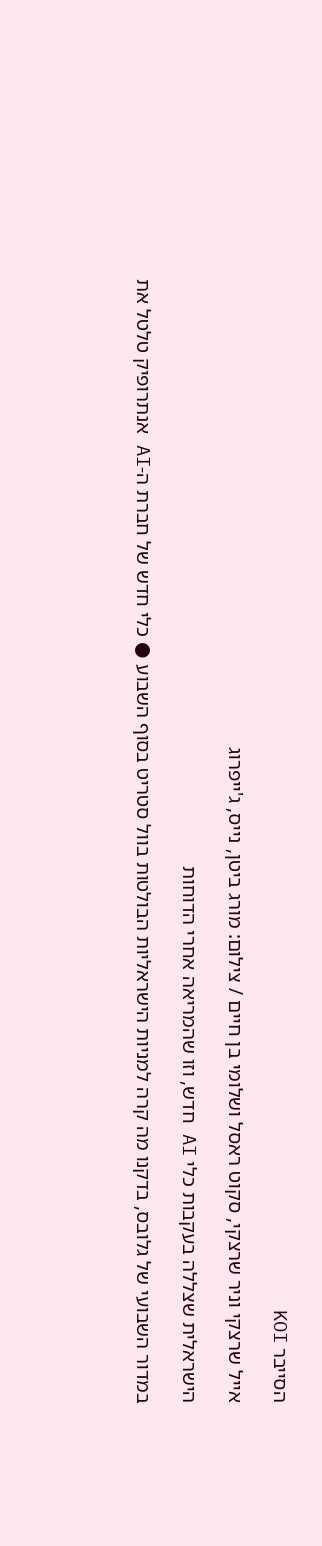הסייבר KOI

אייל שרצקי וניר שרצקי, סקוט ראסל ושלומי בן חיים / צילום: מורג ביטן, נייס, ג'ייפרוג

הישראלית שצללה בעקבות כלי AI חדש, וזו שהמריאה אחרי הדוחות

במדור השבועי של גלובס, בדקנו מה קרה למניות הישראליות הבולטות בוול סטריט בסוף השבוע ● כלי חדש של חברת ה-AI אנתרופיק טלטל את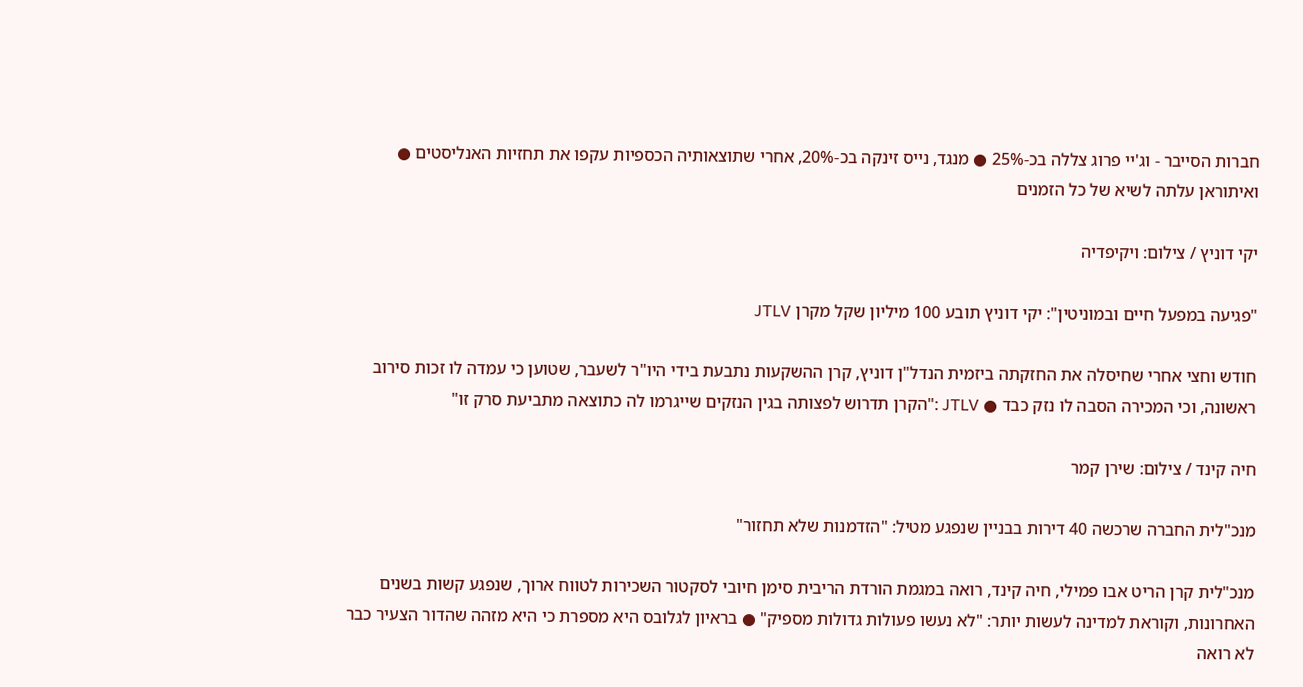חברות הסייבר - וג'יי פרוג צללה בכ-25% ● מנגד, נייס זינקה בכ-20%, אחרי שתוצאותיה הכספיות עקפו את תחזיות האנליסטים ● ואיתוראן עלתה לשיא של כל הזמנים

יקי דוניץ / צילום: ויקיפדיה

"פגיעה במפעל חיים ובמוניטין": יקי דוניץ תובע 100 מיליון שקל מקרן JTLV

חודש וחצי אחרי שחיסלה את החזקתה ביזמית הנדל"ן דוניץ, קרן ההשקעות נתבעת בידי היו"ר לשעבר, שטוען כי עמדה לו זכות סירוב ראשונה, וכי המכירה הסבה לו נזק כבד ● JTLV :"הקרן תדרוש לפצותה בגין הנזקים שייגרמו לה כתוצאה מתביעת סרק זו"

חיה קינד / צילום: שירן קמר

מנכ"לית החברה שרכשה 40 דירות בבניין שנפגע מטיל: "הזדמנות שלא תחזור"

מנכ"לית קרן הריט אבו פמילי, חיה קינד, רואה במגמת הורדת הריבית סימן חיובי לסקטור השכירות לטווח ארוך, שנפגע קשות בשנים האחרונות, וקוראת למדינה לעשות יותר: "לא נעשו פעולות גדולות מספיק" ● בראיון לגלובס היא מספרת כי היא מזהה שהדור הצעיר כבר לא רואה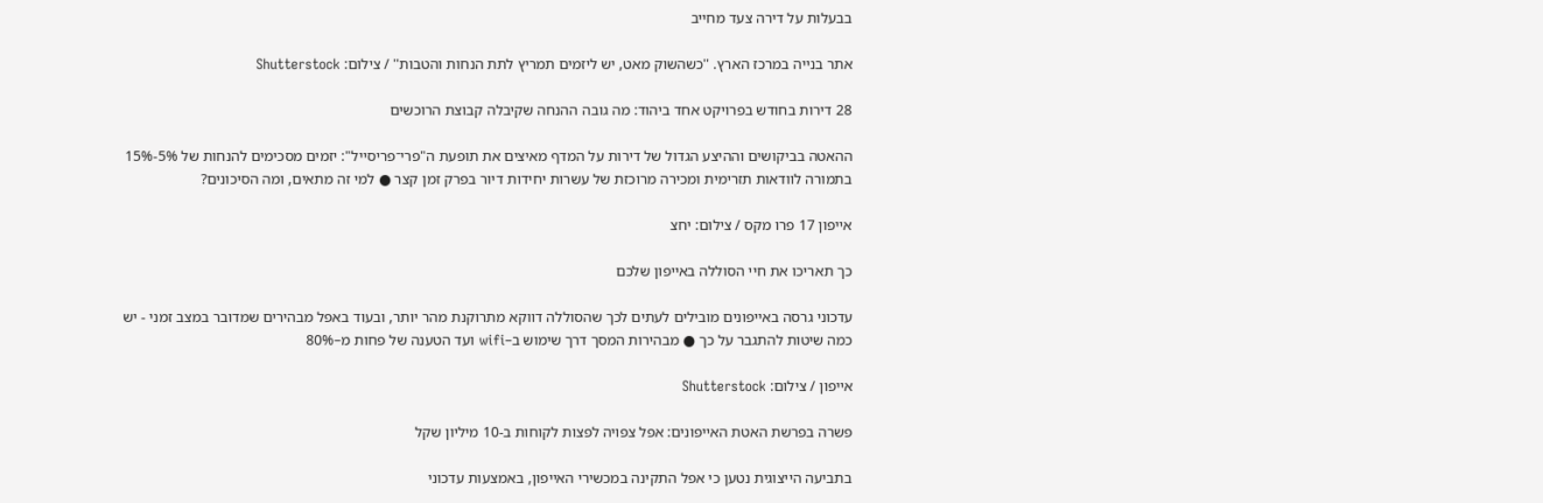בבעלות על דירה צעד מחייב

אתר בנייה במרכז הארץ. ''כשהשוק מאט, יש ליזמים תמריץ לתת הנחות והטבות'' / צילום: Shutterstock

28 דירות בחודש בפרויקט אחד ביהוד: מה גובה ההנחה שקיבלה קבוצת הרוכשים

ההאטה בביקושים וההיצע הגדול של דירות על המדף מאיצים את תופעת ה"פרי־פריסייל": יזמים מסכימים להנחות של 5%-15% בתמורה לוודאות תזרימית ומכירה מרוכזת של עשרות יחידות דיור בפרק זמן קצר ● למי זה מתאים, ומה הסיכונים?

אייפון 17 פרו מקס / צילום: יחצ

כך תאריכו את חיי הסוללה באייפון שלכם

עדכוני גרסה באייפונים מובילים לעתים לכך שהסוללה דווקא מתרוקנת מהר יותר, ובעוד באפל מבהירים שמדובר במצב זמני - יש כמה שיטות להתגבר על כך ● מבהירות המסך דרך שימוש ב–wifi ועד הטענה של פחות מ–80%

אייפון / צילום: Shutterstock

פשרה בפרשת האטת האייפונים: אפל צפויה לפצות לקוחות ב-10 מיליון שקל

בתביעה הייצוגית נטען כי אפל התקינה במכשירי האייפון, באמצעות עדכוני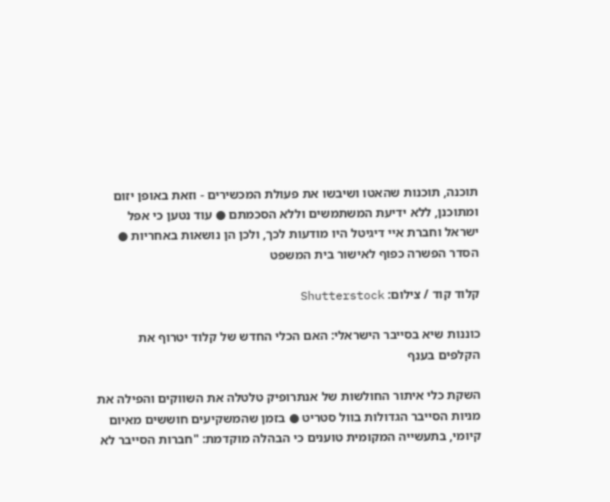תוכנה, תוכנות שהאטו ושיבשו את פעולת המכשירים - וזאת באופן יזום ומתוכנן, ללא ידיעת המשתמשים וללא הסכמתם ● עוד נטען כי אפל ישראל וחברת איי דיגיטל היו מודעות לכך, ולכן הן נושאות באחריות ● הסדר הפשרה כפוף לאישור בית המשפט

קלוד קוד / צילום: Shutterstock

כוננות שיא בסייבר הישראלי: האם הכלי החדש של קלוד יטרוף את הקלפים בענף

השקת כלי איתור החולשות של אנתרופיק טלטלה את השווקים והפילה את מניות הסייבר הגדולות בוול סטריט ● בזמן שהמשקיעים חוששים מאיום קיומי, בתעשייה המקומית טוענים כי הבהלה מוקדמת: "חברות הסייבר לא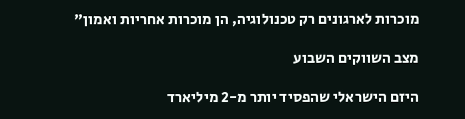מוכרות לארגונים רק טכנולוגיה, הן מוכרות אחריות ואמון"

מצב השווקים השבוע

היזם הישראלי שהפסיד יותר מ-2 מיליארד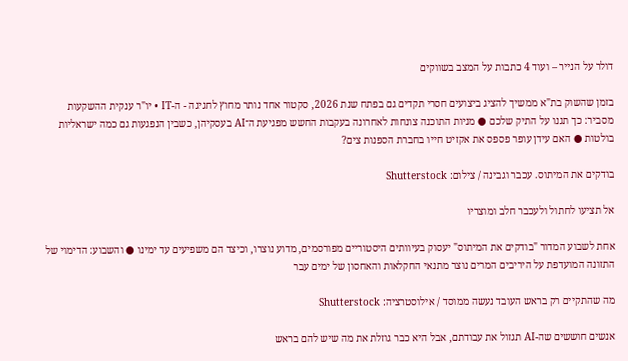דולר על הנייר – ועוד 4 כתבות על המצב בשווקים

בזמן שהשוק בת"א ממשיך להציג ביצועים חסרי תקדים גם בפתח שנת 2026, סקטור אחד נותר מחוץ לחגיגה - ה-IT • יו"ר ענקית ההשקעות מסביר: כך תגנו על התיק שלכם ● מניות התוכנה צונחות לאחרונה בעקבות החשש מפגיעת ה־AI בעסקיהן, כשבין הנפגעות גם כמה ישראליות בולטות ● האם עידן עופר פספס את אקזיט חייו בחברת הספנות צים?

בודקים את המיתוס. עכבר וגבינה / צילום: Shutterstock

אל תציעו לחתול ולעכבר חלב ומוצריו

אחת לשבוע המדור "בודקים את המיתוס" יעסוק בעיוותים היסטוריים מפורסמים, מדוע נוצרו, וכיצד הם משפיעים עד ימינו ● והשבוע: הדימוי של התזונה המועדפת על היריבים המרים נוצר מתנאי החקלאות והאחסון של ימים עבר

מה שהתקיים רק בראש העובד נעשה ממוסד / אילוסטרציה: Shutterstock

אנשים חוששים שה-AI תגזול את עבודתם, אבל היא כבר גוזלת את מה שיש להם בראש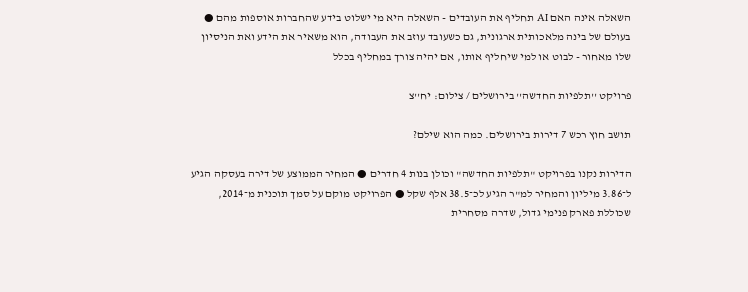השאלה אינה האם AI תחליף את העובדים - השאלה היא מי ישלוט בידע שהחברות אוספות מהם ● בעולם של בינה מלאכותית ארגונית, גם כשעובד עוזב את העבודה, הוא משאיר את הידע ואת הניסיון שלו מאחור - לבוט או למי שיחליף אותו, אם יהיה צורך במחליף בכלל

פרויקט ''תלפיות החדשה'' בירושלים / צילום: יח''צ

תושב חוץ רכש 7 דירות בירושלים. כמה הוא שילם?

הדירות נקנו בפרויקט "תלפיות החדשה" וכולן בנות 4 חדרים ● המחיר הממוצע של דירה בעסקה הגיע ל־3.86 מיליון והמחיר למ"ר הגיע לכ־38.5 אלף שקל ● הפרויקט מוקם על סמך תוכנית מ־2014, שכוללת פארק פנימי גדול, שדרה מסחרית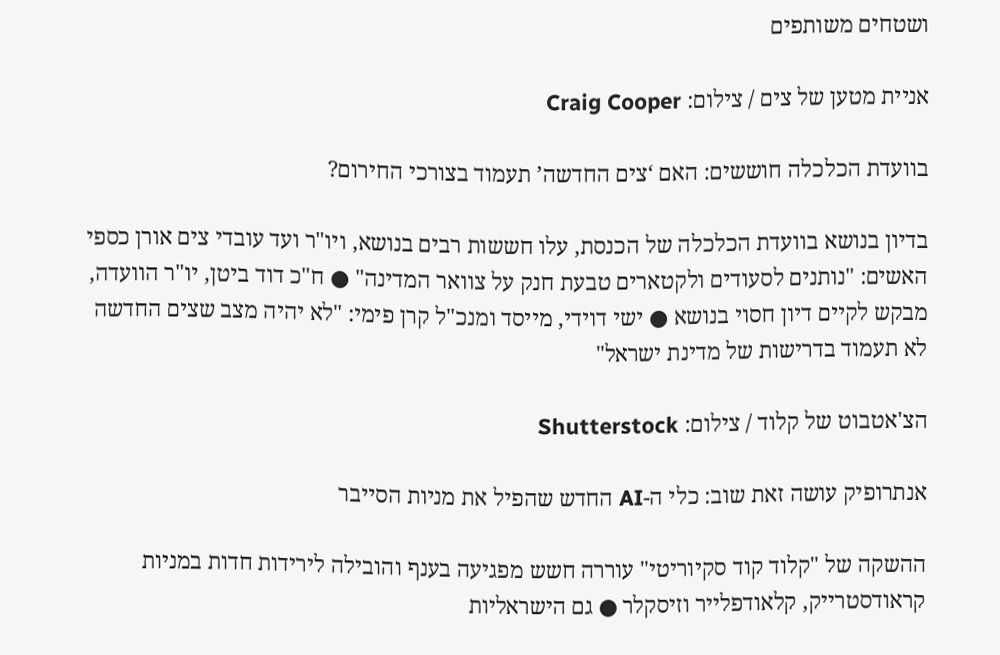ושטחים משותפים

אניית מטען של צים / צילום: Craig Cooper

בוועדת הכלכלה חוששים: האם ‘צים החדשה’ תעמוד בצורכי החירום?

בדיון בנושא בוועדת הכלכלה של הכנסת, עלו חששות רבים בנושא, ויו"ר ועד עובדי צים אורן כספי האשים: "נותנים לסעודים ולקטארים טבעת חנק על צוואר המדינה" ● ח"כ דוד ביטן, יו"ר הוועדה, מבקש לקיים דיון חסוי בנושא ● ישי דוידי, מייסד ומנכ"ל קרן פימי: "לא יהיה מצב שצים החדשה לא תעמוד בדרישות של מדינת ישראל"

הצ'אטבוט של קלוד / צילום: Shutterstock

אנתרופיק עושה זאת שוב: כלי ה-AI החדש שהפיל את מניות הסייבר

ההשקה של "קלוד קוד סקיוריטי" עוררה חשש מפגיעה בענף והובילה לירידות חדות במניות קראודסטרייק, קלאודפלייר וזיסקלר ● גם הישראליות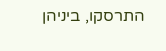התרסקו, ביניהן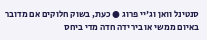סנטינל וואן וג'יי פרוג ● כעת, בשוק חלוקים אם מדובר באיום ממשי או בירידה חדה מדי ביחס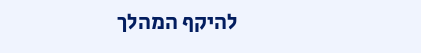להיקף המהלך